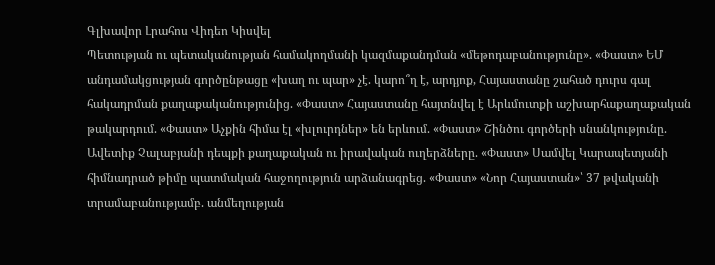Գլխավոր Լրահոս Վիդեո Կիսվել
Պետության ու պետականության համակողմանի կազմաքանդման «մեթոդաբանությունը». «Փաստ» ԵՄ անդամակցության գործընթացը «խաղ ու պար» չէ. կարո՞ղ է, արդյոք, Հայաստանը շահած դուրս գալ հակադրման քաղաքականությունից. «Փաստ» Հայաստանը հայտնվել է Արևմուտքի աշխարհաքաղաքական թակարդում. «Փաստ» Աչքին հիմա էլ «խլուրդներ» են երևում. «Փաստ» Շինծու գործերի սնանկությունը. Ավետիք Չալաբյանի դեպքի քաղաքական ու իրավական ուղերձները. «Փաստ» Սամվել Կարապետյանի հիմնադրած թիմը պատմական հաջողություն արձանագրեց. «Փաստ» «Նոր Հայաստան»՝ 37 թվականի տրամաբանությամբ. անմեղության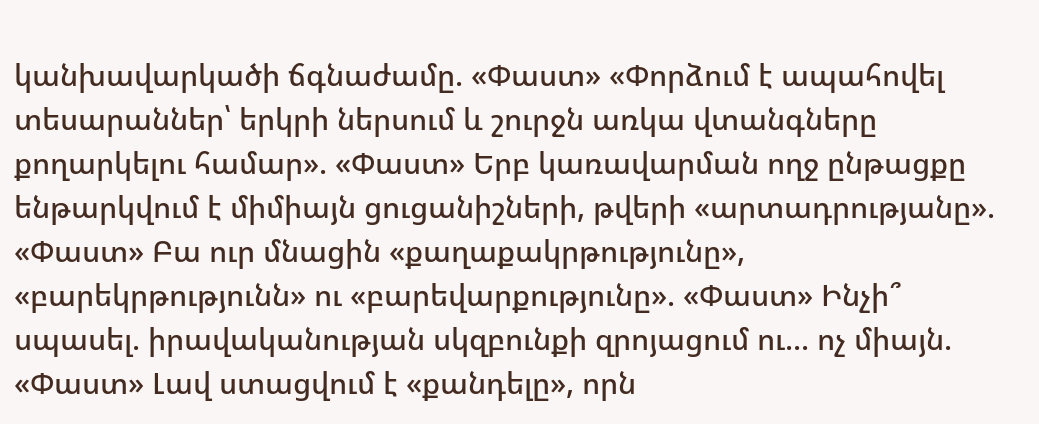կանխավարկածի ճգնաժամը. «Փաստ» «Փորձում է ապահովել տեսարաններ՝ երկրի ներսում և շուրջն առկա վտանգները քողարկելու համար». «Փաստ» Երբ կառավարման ողջ ընթացքը ենթարկվում է միմիայն ցուցանիշների, թվերի «արտադրությանը». «Փաստ» Բա ուր մնացին «քաղաքակրթությունը», «բարեկրթությունն» ու «բարեվարքությունը». «Փաստ» Ինչի՞ սպասել. իրավականության սկզբունքի զրոյացում ու... ոչ միայն. «Փաստ» Լավ ստացվում է «քանդելը», որն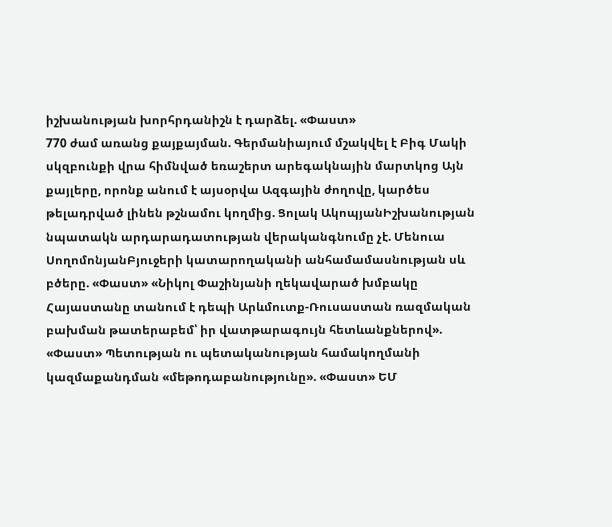իշխանության խորհրդանիշն է դարձել. «Փաստ»
770 ժամ առանց քայքայման. Գերմանիայում մշակվել է Բիգ Մակի սկզբունքի վրա հիմնված եռաշերտ արեգակնային մարտկոց Այն քայլերը, որոնք անում է այսօրվա Ազգային ժողովը, կարծես թելադրված լինեն թշնամու կողմից. Ցոլակ ԱկոպյանԻշխանության նպատակն արդարադատության վերականգնումը չէ. Մենուա ՍողոմոնյանԲյուջերի կատարողականի անհամամասնության սև բծերը. «Փաստ» «Նիկոլ Փաշինյանի ղեկավարած խմբակը Հայաստանը տանում է դեպի Արևմուտք-Ռուսաստան ռազմական բախման թատերաբեմ՝ իր վատթարագույն հետևանքներով». «Փաստ» Պետության ու պետականության համակողմանի կազմաքանդման «մեթոդաբանությունը». «Փաստ» ԵՄ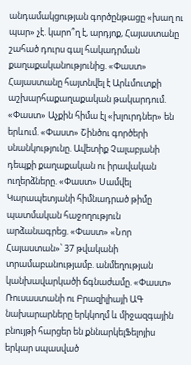անդամակցության գործընթացը «խաղ ու պար» չէ. կարո՞ղ է, արդյոք, Հայաստանը շահած դուրս գալ հակադրման քաղաքականությունից. «Փաստ» Հայաստանը հայտնվել է Արևմուտքի աշխարհաքաղաքական թակարդում. «Փաստ» Աչքին հիմա էլ «խլուրդներ» են երևում. «Փաստ» Շինծու գործերի սնանկությունը. Ավետիք Չալաբյանի դեպքի քաղաքական ու իրավական ուղերձները. «Փաստ» Սամվել Կարապետյանի հիմնադրած թիմը պատմական հաջողություն արձանագրեց. «Փաստ» «Նոր Հայաստան»՝ 37 թվականի տրամաբանությամբ. անմեղության կանխավարկածի ճգնաժամը. «Փաստ» Ռուսաստանի ու Բրազիլիայի ԱԳ նախարարները երկկողմ և միջազգային բնույթի հարցեր են քննարկելՖելոյիս երկար սպասված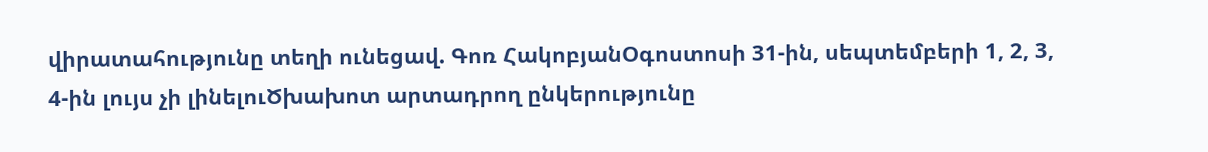վիրատահությունը տեղի ունեցավ. Գոռ ՀակոբյանՕգոստոսի 31-ին, սեպտեմբերի 1, 2, 3, 4-ին լույս չի լինելուԾխախոտ արտադրող ընկերությունը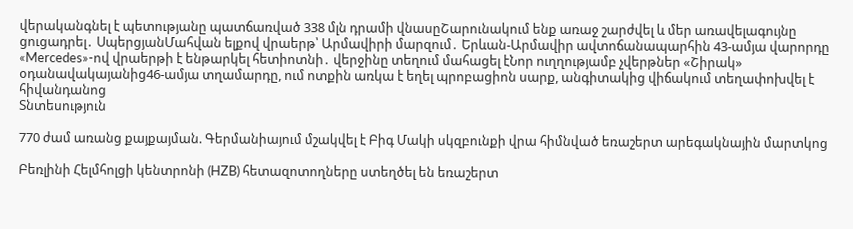վերականգնել է պետությանը պատճառված 338 մլն դրամի վնասըՇարունակում ենք առաջ շարժվել և մեր առավելագույնը ցուցադրել․ ՍպերցյանՄահվան ելքով վրաերթ՝ Արմավիրի մարզում․ Երևան-Արմավիր ավտոճանապարհին 43-ամյա վարորդը «Mercedes»-ով վրաերթի է ենթարկել հետիոտնի․ վերջինը տեղում մահացել էՆոր ուղղությամբ չվերթներ «Շիրակ» օդանավակայանից46-ամյա տղամարդը, ում ոտքին առկա է եղել պրոբացիոն սարք, անգիտակից վիճակում տեղափոխվել է հիվանդանոց
Տնտեսություն

770 ժամ առանց քայքայման. Գերմանիայում մշակվել է Բիգ Մակի սկզբունքի վրա հիմնված եռաշերտ արեգակնային մարտկոց

Բեռլինի Հելմհոլցի կենտրոնի (HZB) հետազոտողները ստեղծել են եռաշերտ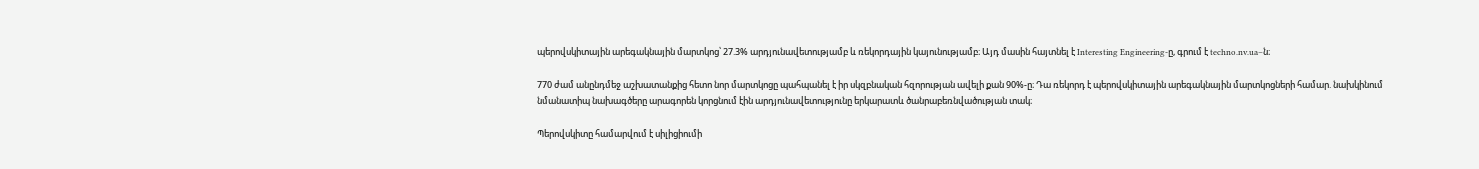պերովսկիտային արեգակնային մարտկոց՝ 27.3% արդյունավետությամբ և ռեկորդային կայունությամբ։ Այդ մասին հայտնել է Interesting Engineering-ը, գրում է techno.nv.ua–ն։

770 ժամ անընդմեջ աշխատանքից հետո նոր մարտկոցը պահպանել է իր սկզբնական հզորության ավելի քան 90%-ը։ Դա ռեկորդ է պերովսկիտային արեգակնային մարտկոցների համար. նախկինում նմանատիպ նախագծերը արագորեն կորցնում էին արդյունավետությունը երկարատև ծանրաբեռնվածության տակ։

Պերովսկիտը համարվում է սիլիցիումի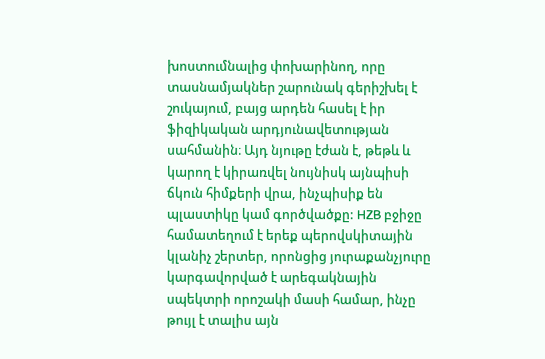խոստումնալից փոխարինող, որը տասնամյակներ շարունակ գերիշխել է շուկայում, բայց արդեն հասել է իր ֆիզիկական արդյունավետության սահմանին։ Այդ նյութը էժան է, թեթև և կարող է կիրառվել նույնիսկ այնպիսի ճկուն հիմքերի վրա, ինչպիսիք են պլաստիկը կամ գործվածքը: HZB բջիջը համատեղում է երեք պերովսկիտային կլանիչ շերտեր, որոնցից յուրաքանչյուրը կարգավորված է արեգակնային սպեկտրի որոշակի մասի համար, ինչը թույլ է տալիս այն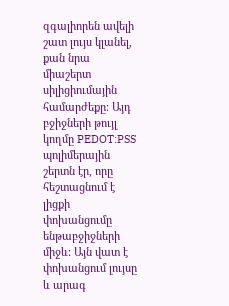զգալիորեն ավելի շատ լույս կլանել, քան նրա միաշերտ սիլիցիումային համարժեքը։ Այդ բջիջների թույլ կողմը PEDOT:PSS պոլիմերային շերտն էր, որը հեշտացնում է լիցքի փոխանցումը ենթաբջիջների միջև: Այն վատ է փոխանցում լույսը և արագ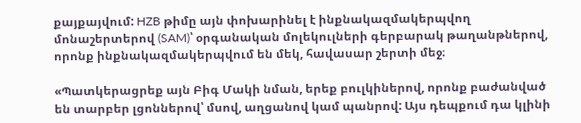քայքայվում: HZB թիմը այն փոխարինել է ինքնակազմակերպվող մոնաշերտերով (SAM)՝ օրգանական մոլեկուլների գերբարակ թաղանթներով, որոնք ինքնակազմակերպվում են մեկ, հավասար շերտի մեջ։

«Պատկերացրեք այն Բիգ Մակի նման, երեք բուլկիներով, որոնք բաժանված են տարբեր լցոններով՝ մսով, աղցանով կամ պանրով: Այս դեպքում դա կլինի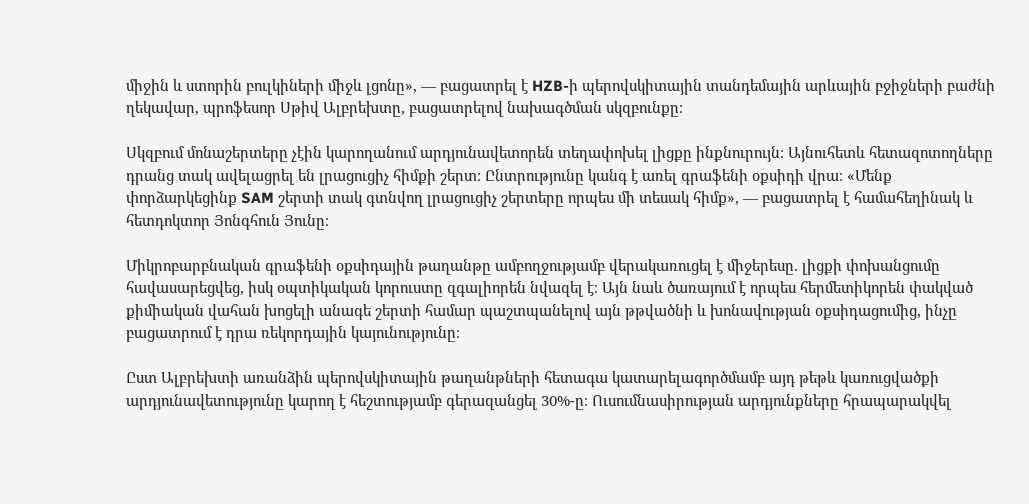միջին և ստորին բուլկիների միջև լցոնը», — բացատրել է HZB-ի պերովսկիտային տանդեմային արևային բջիջների բաժնի ղեկավար, պրոֆեսոր Սթիվ Ալբրեխտը, բացատրելով նախագծման սկզբունքը։

Սկզբում մոնաշերտերը չէին կարողանում արդյունավետորեն տեղափոխել լիցքը ինքնուրույն։ Այնուհետև հետազոտողները դրանց տակ ավելացրել են լրացուցիչ հիմքի շերտ։ Ընտրությունը կանգ է առել գրաֆենի օքսիդի վրա։ «Մենք փորձարկեցինք SAM շերտի տակ գտնվող լրացուցիչ շերտերը որպես մի տեսակ հիմք», — բացատրել է համահեղինակ և հետդոկտոր Յոնգհուն Յունը։

Միկրոբարբնական գրաֆենի օքսիդային թաղանթը ամբողջությամբ վերակառուցել է միջերեսը. լիցքի փոխանցումը հավասարեցվեց, իսկ օպտիկական կորուստը զգալիորեն նվազել է։ Այն նաև ծառայում է որպես հերմետիկորեն փակված քիմիական վահան խոցելի անագե շերտի համար պաշտպանելով այն թթվածնի և խոնավության օքսիդացումից, ինչը բացատրում է դրա ռեկորդային կայունությունը։

Ըստ Ալբրեխտի առանձին պերովսկիտային թաղանթների հետագա կատարելագործմամբ այդ թեթև կառուցվածքի արդյունավետությունը կարող է հեշտությամբ գերազանցել 30%-ը։ Ուսումնասիրության արդյունքները հրապարակվել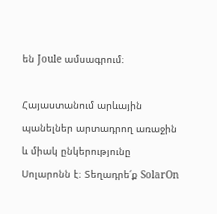են Joule ամսագրում։

Հայաստանում արևային պանելներ արտադրող առաջին և միակ ընկերությունը Սոլարոնն է։ Տեղադրե՛ք SolarOn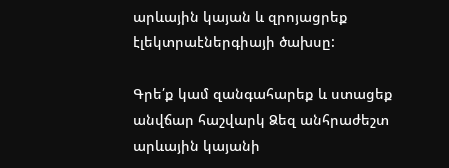արևային կայան և զրոյացրեք էլեկտրաէներգիայի ծախսը:

Գրե՛ք կամ զանգահարեք և ստացեք անվճար հաշվարկ Ձեզ անհրաժեշտ արևային կայանի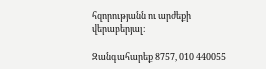հզորությանն ու արժեքի վերաբերյալ։

Զանգահարեք 8757, 010 440055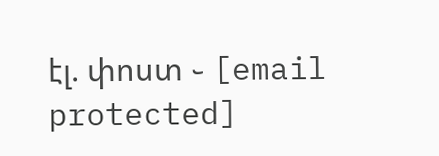էլ. փոստ ֊ [email protected]